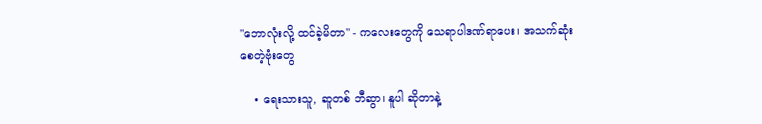"ဘောလုံးလို့ ထင်ခဲ့မိတာ" - ကလေးတွေကို သေရာပါဒဏ်ရာပေး၊ အသက်ဆုံးစေတဲ့ဗုံးတွေ

    • ရေးသားသူ, ဆူတစ် ဘီဆွာ၊ နူပါ ဆိုတာနဲ့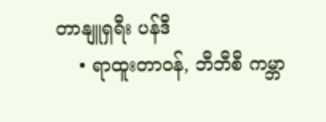တာနျူရှရီး ပန်ဒီ
    • ရာထူးတာဝန်, ဘီဘီစီ ကမ္ဘာ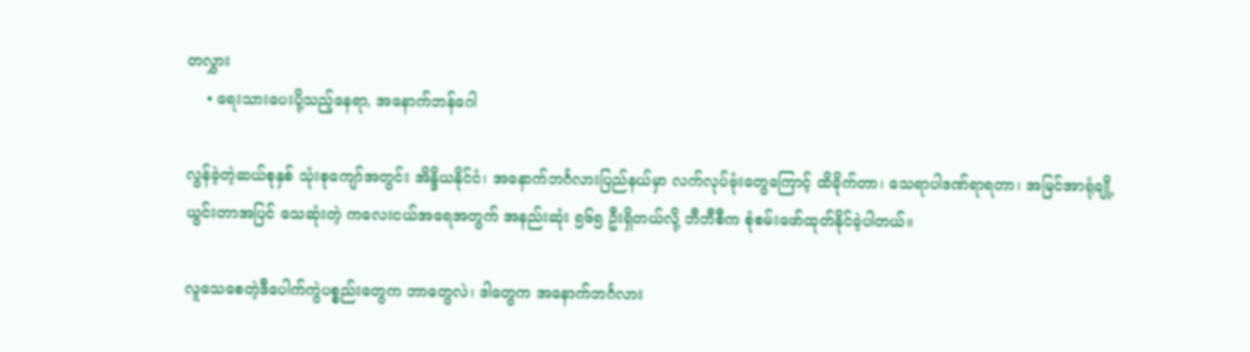တလွှား
    • ရေးသားပေးပို့သည့်နေရာ, အနောက်ဘန်ဂေါ

လွန်ခဲ့တဲ့ဆယ်စုနှစ် သုံးစုကျော်အတွင်း အိန္ဒိယနိုင်ငံ၊ အနောက်ဘင်္ဂလားပြည်နယ်မှာ လက်လုပ်ဗုံးတွေကြောင့် ထိခိုက်တာ၊ သေရာပါဒဏ်ရာရတာ၊ အမြင်အာရုံချို့ယွင်းတာအပြင် သေဆုံးတဲ့ ကလေးငယ်အရေအတွက် အနည်းဆုံး ၅၆၅ ဦးရှိတယ်လို့ ဘီဘီစီက စုံစမ်းဖော်ထုတ်နိုင်ခဲ့ပါတယ်။

လူသေစေတဲ့ဒီပေါက်ကွဲပစ္စည်းတွေက ဘာတွေလဲ၊ ဒါတွေက အနောက်ဘင်္ဂလား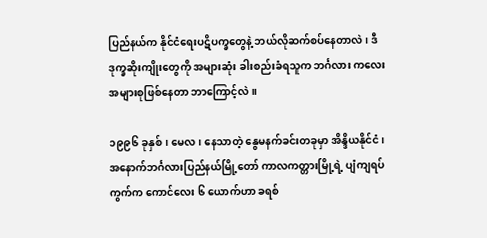ပြည်နယ်က နိုင်ငံရေးပဋိပက္ခတွေနဲ့ ဘယ်လိုဆက်စပ်နေတာလဲ၊ ဒီဒုက္ခဆိုးကျိုးတွေကို အများဆုံး ခါးစည်းခံရသူက ဘင်္ဂလား ကလေးအများစုဖြစ်နေတာ ဘာကြောင့်လဲ။

၁၉၉၆ ခုနှစ်၊ မေလ၊ နေသာတဲ့ နွေမနက်ခင်းတခုမှာ အိန္ဒိယနိုင်ငံ၊ အ‌နောက်ဘင်္ဂလားပြည်နယ်မြို့တော် ကာလကတ္တားမြို့ရဲ့ ပျံကျရပ်ကွက်က ကောင်လေး ၆ ယောက်ဟာ ခရစ်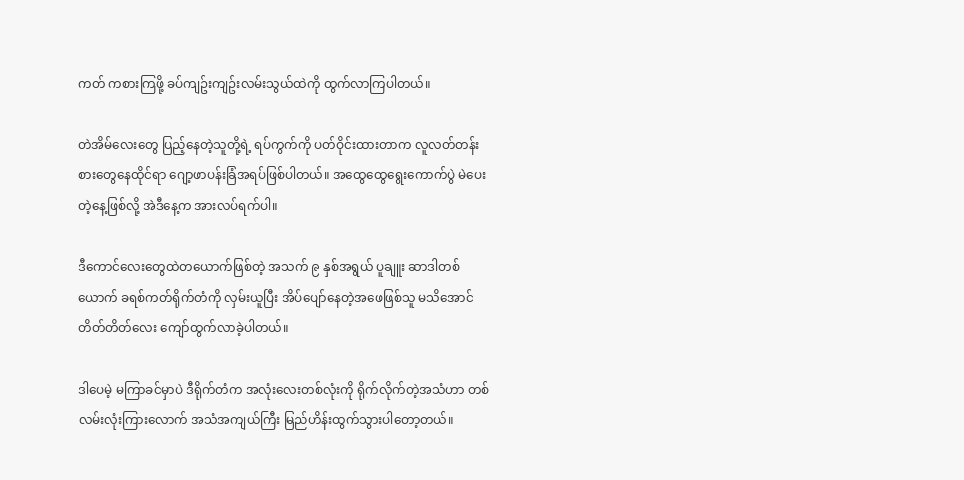ကတ် ကစားကြဖို့ ခပ်ကျဥ်းကျဥ်းလမ်းသွယ်ထဲကို ထွက်လာကြပါတယ်။

တဲအိမ်လေးတွေ ပြည့်နေတဲ့သူတို့ရဲ့ ရပ်ကွက်ကို ပတ်ဝိုင်းထားတာက လူလတ်တန်းစားတွေနေထိုင်ရာ ဂျော့ဖာပန်းခြံအရပ်ဖြစ်ပါတယ်။ အထွေထွေရွေးကောက်ပွဲ မဲပေးတဲ့နေ့ဖြစ်လို့ အဲဒီနေ့က အားလပ်ရက်ပါ။

ဒီကောင်လေးတွေထဲတယောက်ဖြစ်တဲ့ အသက် ၉ နှစ်အရွယ် ပူချူး ဆာဒါတစ်ယောက် ခရစ်ကတ်ရိုက်တံကို လှမ်းယူပြီး အိပ်ပျော်နေတဲ့အဖေဖြစ်သူ မသိအောင် တိတ်တိတ်လေး ကျော်ထွက်လာခဲ့ပါတယ်။

ဒါပေမဲ့ မကြာခင်မှာပဲ ဒီရိုက်တံက အလုံးလေးတစ်လုံးကို ရိုက်လိုက်တဲ့အသံဟာ တစ်လမ်းလုံးကြားလောက် အသံအကျယ်ကြီး မြည်ဟိန်းထွက်သွားပါတော့တယ်။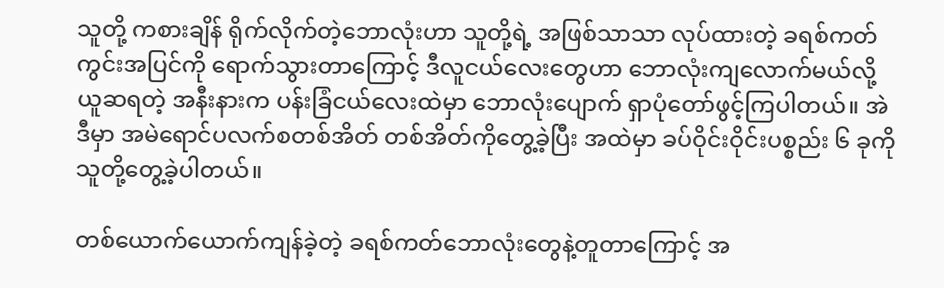သူတို့ ကစားချိန် ရိုက်လိုက်တဲ့ဘောလုံးဟာ သူတို့ရဲ့ အဖြစ်သာသာ လုပ်ထားတဲ့ ခရစ်ကတ်ကွင်းအပြင်ကို ရောက်သွားတာကြောင့် ဒီလူငယ်လေးတွေဟာ ဘောလုံးကျလောက်မယ်လို့ယူဆရတဲ့ အနီးနားက ပန်းခြံငယ်လေးထဲမှာ ဘောလုံးပျောက် ရှာပုံတော်ဖွင့်ကြပါတယ်။ အဲဒီမှာ အမဲရောင်ပလက်စတစ်အိတ် တစ်အိတ်ကိုတွေ့ခဲ့ပြီး အထဲမှာ ခပ်ဝိုင်းဝိုင်းပစ္စည်း ၆ ခုကို သူတို့တွေ့ခဲ့ပါတယ်။

တစ်ယောက်ယောက်ကျန်ခဲ့တဲ့ ခရစ်ကတ်ဘောလုံးတွေနဲ့တူတာကြောင့် အ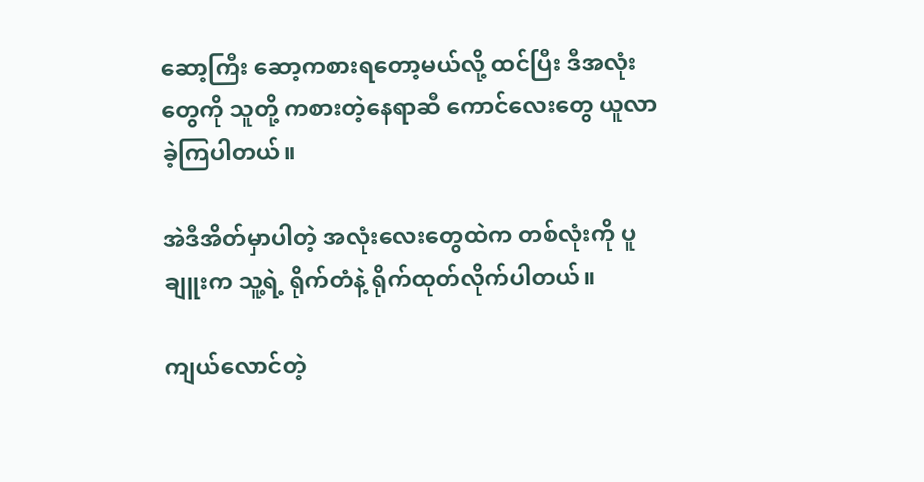ဆော့ကြီး ဆော့ကစားရတော့မယ်လို့ ထင်ပြီး ဒီအလုံးတွေကို သူတို့ ကစားတဲ့နေရာဆီ ကောင်လေးတွေ ယူလာခဲ့ကြပါတယ်။

အဲဒီအိတ်မှာပါတဲ့ အလုံးလေးတွေထဲက တစ်လုံးကို ပူချူးက သူ့ရဲ့ ရိုက်တံနဲ့ ရိုက်ထုတ်လိုက်ပါတယ်။

ကျယ်လောင်တဲ့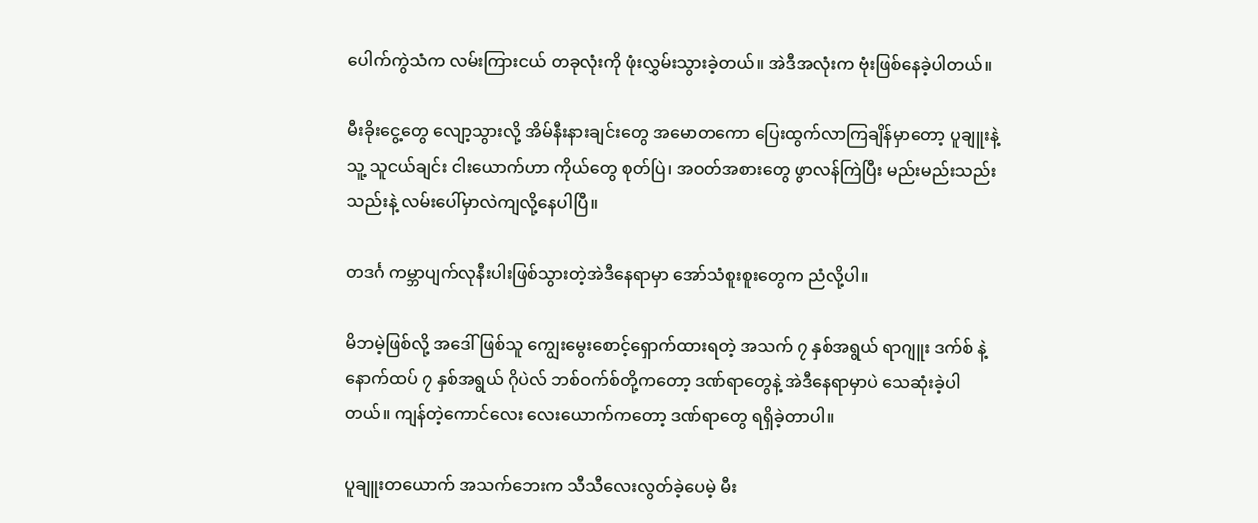ပေါက်ကွဲသံက လမ်းကြားငယ် တခုလုံးကို ဖုံးလွှမ်းသွားခဲ့တယ်။ အဲဒီအလုံးက ဗုံးဖြစ်နေခဲ့ပါတယ်။

မီးခိုးငွေ့တွေ လျော့သွားလို့ အိမ်နီးနားချင်းတွေ အမောတကော ပြေးထွက်လာကြချိန်မှာတော့ ပူချူးနဲ့ သူ့ သူငယ်ချင်း ငါးယောက်ဟာ ကိုယ်တွေ စုတ်ပြဲ၊ အဝတ်အစားတွေ ဖွာလန်ကြဲပြီး မည်းမည်းသည်းသည်းနဲ့ လမ်းပေါ်မှာလဲကျလို့နေပါပြီ။

တဒင်္ဂ ကမ္ဘာပျက်လုနီးပါးဖြစ်သွားတဲ့အဲဒီနေရာမှာ အော်သံစူးစူးတွေက ညံလို့ပါ။

မိဘမဲ့ဖြစ်လို့ အဒေါ်ဖြစ်သူ ကျွေးမွေးစောင့်ရှောက်ထားရတဲ့ အသက် ၇ နှစ်အရွယ် ရာဂျူး ဒက်စ် နဲ့ နောက်ထပ် ၇ နှစ်အရွယ် ဂိုပဲလ် ဘစ်ဝက်စ်တို့ကတော့ ဒဏ်ရာတွေနဲ့ အဲဒီနေရာမှာပဲ သေဆုံးခဲ့ပါတယ်။ ကျန်တဲ့ကောင်လေး လေးယောက်ကတော့ ဒဏ်ရာတွေ ရရှိခဲ့တာပါ။

ပူချူးတယောက် အသက်ဘေးက သီသီလေးလွတ်ခဲ့ပေမဲ့ မီး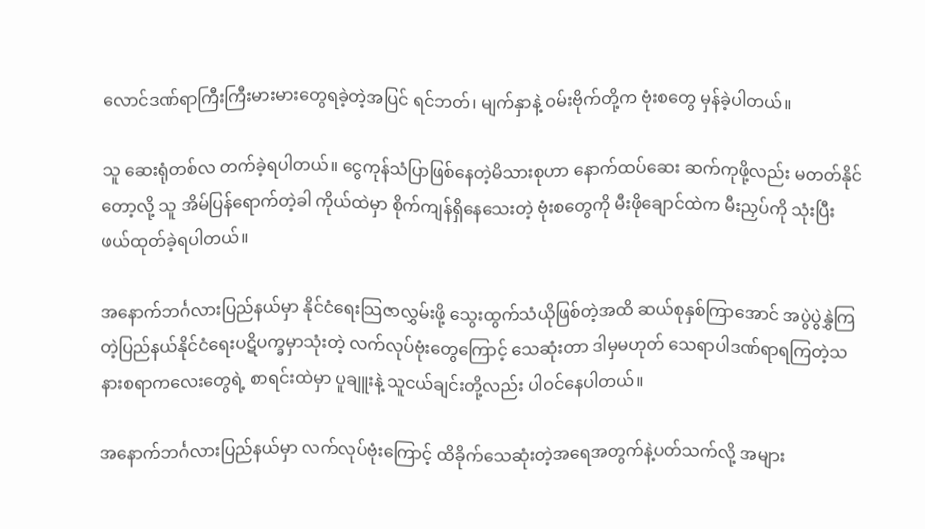လောင်ဒဏ်ရာကြီးကြီးမားမားတွေရခဲ့တဲ့အပြင် ရင်ဘတ်၊ မျက်နှာနဲ့ ဝမ်းဗိုက်တို့က ဗုံးစတွေ မှန်ခဲ့ပါတယ်။

သူ ဆေးရုံတစ်လ တက်ခဲ့ရပါတယ်။ ငွေကုန်သံပြာဖြစ်နေတဲ့မိသားစုဟာ နောက်ထပ်ဆေး ဆက်ကုဖို့လည်း မတတ်နိုင်တော့လို့ သူ အိမ်ပြန်ရောက်တဲ့ခါ ကိုယ်ထဲမှာ စိုက်ကျန်ရှိနေသေးတဲ့ ဗုံးစတွေကို မီးဖိုချောင်ထဲက မီးညှပ်ကို သုံးပြီး ဖယ်ထုတ်ခဲ့ရပါတယ်။

အနောက်ဘင်္ဂလားပြည်နယ်မှာ နိုင်ငံရေးသြဇာလွှမ်းဖို့ သွေးထွက်သံယိုဖြစ်တဲ့အထိ ဆယ်စုနှစ်ကြာအောင် အပွဲပွဲနွှဲကြတဲ့ပြည်နယ်နိုင်ငံရေးပဋိပက္ခမှာသုံးတဲ့ လက်လုပ်ဗုံးတွေကြောင့် သေဆုံးတာ ဒါမှမဟုတ် သေရာပါဒဏ်ရာရကြတဲ့သနားစရာကလေးတွေရဲ့ စာရင်းထဲမှာ ပူချူးနဲ့ သူငယ်ချင်းတို့လည်း ပါဝင်နေပါတယ်။

အနောက်ဘင်္ဂလားပြည်နယ်မှာ လက်လုပ်ဗုံးကြောင့် ထိခိုက်သေဆုံးတဲ့အရေအတွက်နဲ့ပတ်သက်လို့ အများ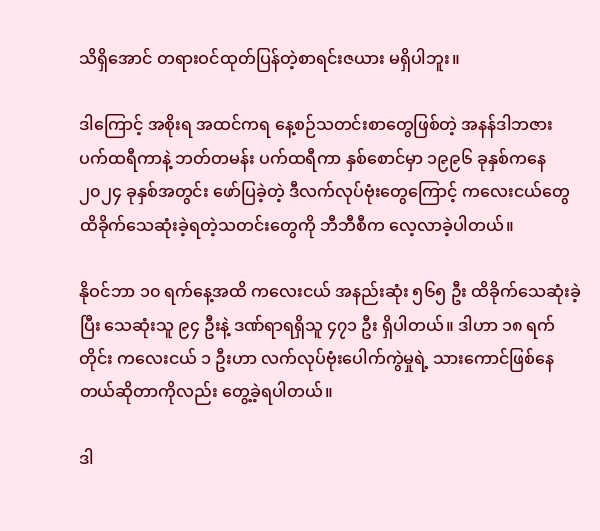သိရှိအောင် တရားဝင်ထုတ်ပြန်တဲ့စာရင်းဇယား မရှိပါဘူး။

ဒါကြောင့် အစိုးရ အထင်ကရ နေ့စဉ်သတင်းစာတွေဖြစ်တဲ့ အနန်ဒါဘဇား ပက်ထရီကာနဲ့ ဘတ်တမန်း ပက်ထရီကာ နှစ်စောင်မှာ ၁၉၉၆ ခုနှစ်ကနေ ၂၀၂၄ ခုနှစ်အတွင်း ဖော်ပြခဲ့တဲ့ ဒီလက်လုပ်ဗုံးတွေကြောင့် ကလေးငယ်တွေ ထိခိုက်သေဆုံးခဲ့ရတဲ့သတင်းတွေကို ဘီဘီစီက လေ့လာခဲ့ပါတယ်။

နိုဝင်ဘာ ၁၀ ရက်နေ့အထိ ကလေးငယ် အနည်းဆုံး ၅၆၅ ဦး ထိခိုက်သေဆုံးခဲ့ပြီး သေဆုံးသူ ၉၄ ဦးနဲ့ ဒဏ်ရာရရှိသူ ၄၇၁ ဦး ရှိပါတယ်။ ဒါဟာ ၁၈ ရက်တိုင်း ကလေးငယ် ၁ ဦးဟာ လက်လုပ်ဗုံးပေါက်ကွဲမှုရဲ့ သားကောင်ဖြစ်နေတယ်ဆိုတာကိုလည်း တွေ့ခဲ့ရပါတယ်။

ဒါ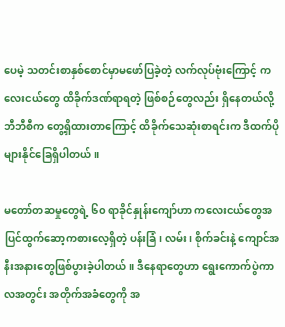ပေမဲ့ သတင်းစာနှစ်စောင်မှာမဖော်ပြခဲ့တဲ့ လက်လုပ်ဗုံးကြောင့် ကလေးငယ်တွေ ထိခိုက်ဒဏ်ရာရတဲ့ ဖြစ်စဉ်တွေလည်း ရှိနေတယ်လို့ ဘီဘီစီက တွေ့ရှိထားတာကြောင့် ထိခိုက်သေဆုံးစာရင်းက ဒီထက်ပိုများနိုင်ခြေရှိပါတယ်။

မတော်တဆမှုတွေရဲ့ ၆၀ ရာခိုင်နှုန်းကျော်ဟာ ကလေးငယ်တွေအပြင်ထွက်ဆော့ကစားလေ့ရှိတဲ့ ပန်းခြံ၊ လမ်း၊ စိုက်ခင်းနဲ့ ကျောင်အနီးအနားတွေဖြစ်ပွားခဲ့ပါတယ်။ ဒီနေရာတွေဟာ ရွေးကောက်ပွဲကာလအတွင်း အတိုက်အခံတွေကို အ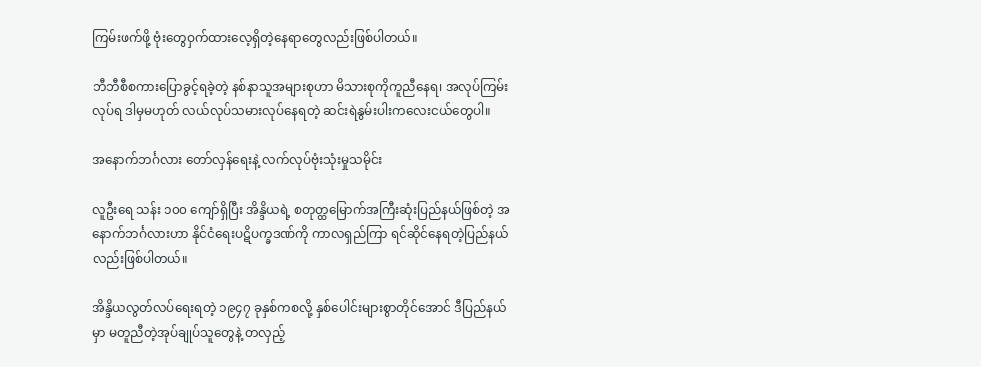ကြမ်းဖက်ဖို့ ဗုံးတွေဝှက်ထားလေ့ရှိတဲ့နေရာတွေလည်းဖြစ်ပါတယ်။

ဘီဘီစီစကားပြောခွင့်ရခဲ့တဲ့ နစ်နာသူအများစုဟာ မိသားစုကိုကူညီနေရ၊ အလုပ်ကြမ်းလုပ်ရ ဒါမှမဟုတ် လယ်လုပ်သမားလုပ်နေရတဲ့ ဆင်းရဲနွမ်းပါးကလေးငယ်တွေပါ။

အနောက်ဘင်္ဂလား တော်လှန်ရေးနဲ့ လက်လုပ်ဗုံးသုံးမှုသမိုင်း

လူဦးရေ သန်း ၁၀၀ ကျော်ရှိပြီး အိန္ဒိယရဲ့ စတုတ္ထမြောက်အကြီးဆုံးပြည်နယ်ဖြစ်တဲ့ အနောက်ဘင်္ဂလားဟာ နိုင်ငံရေးပဋိပက္ခဒဏ်ကို ကာလရှည်ကြာ ရင်ဆိုင်နေရတဲ့ပြည်နယ်လည်းဖြစ်ပါတယ်။

အိန္ဒိယလွတ်လပ်ရေးရတဲ့ ၁၉၄၇ ခုနှစ်ကစလို့ နှစ်ပေါင်းများစွာတိုင်အောင် ဒီပြည်နယ်မှာ မတူညီတဲ့အုပ်ချုပ်သူတွေနဲ့ တလှည့်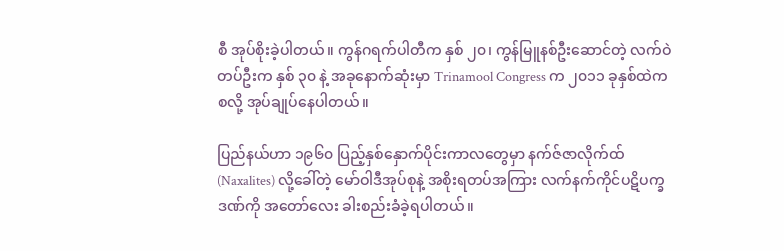စီ အုပ်စိုးခဲ့ပါတယ်။ ကွန်ဂရက်ပါတီက နှစ် ၂၀၊ ကွန်မြူနစ်ဦးဆောင်တဲ့ လက်ဝဲတပ်ဦးက နှစ် ၃၀ နဲ့ အခုနောက်ဆုံးမှာ Trinamool Congress က ၂၀၁၁ ခုနှစ်ထဲကစလို့ အုပ်ချုပ်နေပါတယ်။

ပြည်နယ်ဟာ ၁၉၆၀ ပြည့်နှစ်နှောက်ပိုင်းကာလတွေမှာ နက်ဇ်ဇာလိုက်ထ် (Naxalites) လို့ခေါ်တဲ့ မော်ဝါဒီအုပ်စုနဲ့ အစိုးရတပ်အကြား လက်နက်ကိုင်ပဋိပက္ခဒဏ်ကို အတော်လေး ခါးစည်းခံခဲ့ရပါတယ်။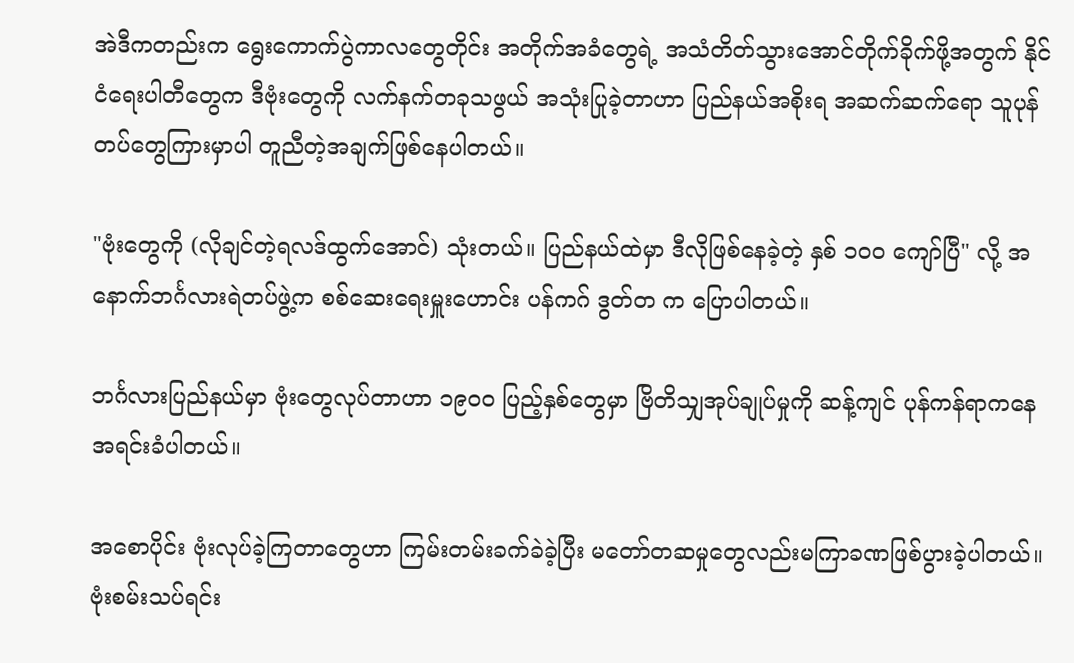အဲဒီကတည်းက ရွေးကောက်ပွဲကာလတွေတိုင်း အတိုက်အခံတွေရဲ့ အသံတိတ်သွားအောင်တိုက်ခိုက်ဖို့အတွက် နိုင်ငံရေးပါတီတွေက ဒီဗုံးတွေကို လက်နက်တခုသဖွယ် အသုံးပြုခဲ့တာဟာ ပြည်နယ်အစိုးရ အဆက်ဆက်ရော သူပုန်တပ်တွေကြားမှာပါ တူညီတဲ့အချက်ဖြစ်နေပါတယ်။

"ဗုံးတွေကို (လိုချင်တဲ့ရလဒ်ထွက်အောင်) သုံးတယ်။ ပြည်နယ်ထဲမှာ ဒီလိုဖြစ်နေခဲ့တဲ့ နှစ် ၁၀၀ ကျော်ပြီ" လို့ အနောက်ဘင်္ဂလားရဲတပ်ဖွဲ့က စစ်ဆေးရေးမှူးဟောင်း ပန်ကဂ် ဒွတ်တ က ပြောပါတယ်။

ဘင်္ဂလားပြည်နယ်မှာ ဗုံးတွေလုပ်တာဟာ ၁၉၀၀ ပြည့်နှစ်တွေမှာ ဗြိတိသျှအုပ်ချုပ်မှုကို ဆန့်ကျင် ပုန်ကန်ရာကနေ အရင်းခံပါတယ်။

အစောပိုင်း ဗုံးလုပ်ခဲ့ကြတာတွေဟာ ကြမ်းတမ်းခက်ခဲခဲ့ပြီး မတော်တဆမှုတွေလည်းမကြာခဏဖြစ်ပွားခဲ့ပါတယ်။ ဗုံးစမ်းသပ်ရင်း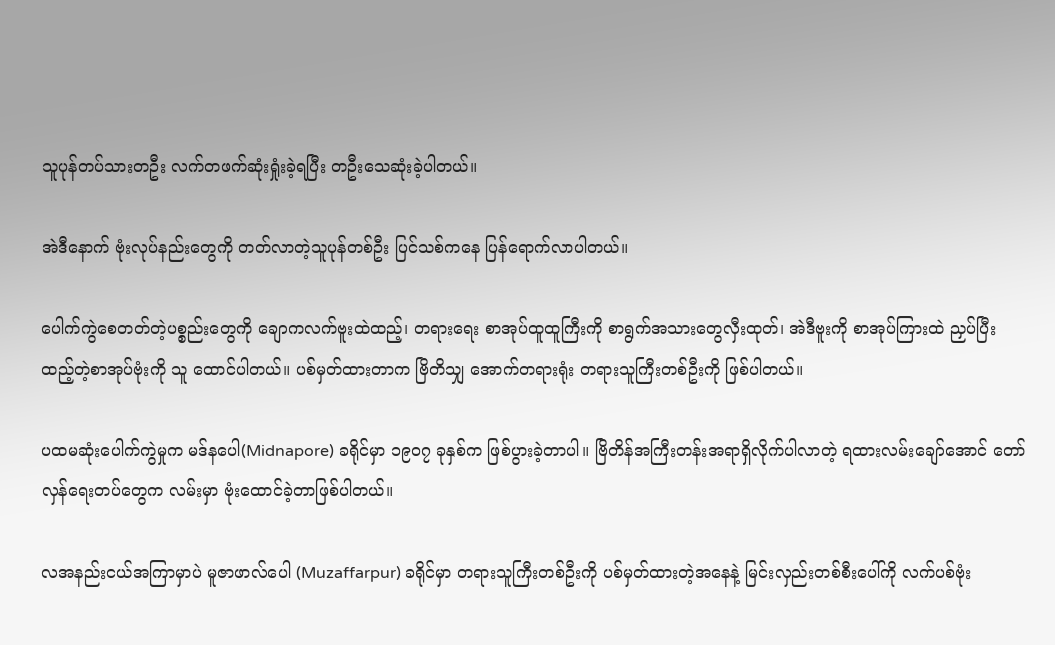သူပုန်တပ်သားတဦး လက်တဖက်ဆုံးရှုံးခဲ့ရပြီး တဦးသေဆုံးခဲ့ပါတယ်။

အဲဒီနောက် ဗုံးလုပ်နည်းတွေကို တတ်လာတဲ့သူပုန်တစ်ဦး ပြင်သစ်ကနေ ပြန်ရောက်လာပါတယ်။

ပေါက်ကွဲစေတတ်တဲ့ပစ္စည်းတွေကို ချောကလက်ဗူးထဲထည့်၊ တရားရေး စာအုပ်ထူထူကြီးကို စာရွက်အသားတွေလှီးထုတ်၊ အဲဒီဗူးကို စာအုပ်ကြားထဲ ညှပ်ပြီးထည့်တဲ့စာအုပ်ဗုံးကို သူ ထောင်ပါတယ်။ ပစ်မှတ်ထားတာက ဗြိတိသျှ အောက်တရားရုံး တရားသူကြီးတစ်ဦးကို ဖြစ်ပါတယ်။

ပထမဆုံးပေါက်ကွဲမှုက မဒ်နပေါ(Midnapore) ခရိုင်မှာ ၁၉၀၇ ခုနှစ်က ဖြစ်ပွားခဲ့တာပါ။ ဗြိတိန်အကြီးတန်းအရာရှိလိုက်ပါလာတဲ့ ရထားလမ်းချော်အောင် တော်လှန်ရေးတပ်တွေက လမ်းမှာ ဗုံးထောင်ခဲ့တာဖြစ်ပါတယ်။

လအနည်းငယ်အကြာမှာပဲ မူဇာဖာလ်ပေါ (Muzaffarpur) ခရိုင်မှာ တရားသူကြီးတစ်ဦးကို ပစ်မှတ်ထားတဲ့အနေနဲ့ မြင်းလှည်းတစ်စီးပေါ်ကို လက်ပစ်ဗုံး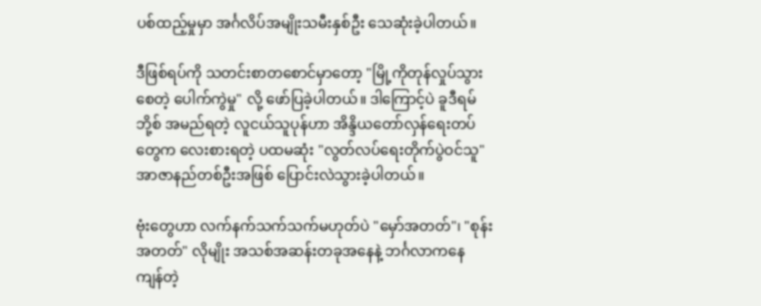ပစ်ထည့်မှုမှာ အင်္ဂလိပ်အမျိုးသမီးနှစ်ဦး သေဆုံးခဲ့ပါတယ်။

ဒီဖြစ်ရပ်ကို သတင်းစာတ‌စောင်မှာတော့ "မြို့ကိုတုန်လှုပ်သွားစေတဲ့ ပေါက်ကွဲမှု" လို့ ဖော်ပြခဲ့ပါတယ်။ ဒါကြောင့်ပဲ ခူဒီရမ် ဘို့စ် အမည်ရတဲ့ လူငယ်သူပုန်ဟာ အိန္ဒိယတော်လှန်ရေးတပ်တွေက လေးစားရတဲ့ ပထမဆုံး "လွတ်လပ်ရေးတိုက်ပွဲဝင်သူ" အာဇာနည်တစ်ဦးအဖြစ် ပြောင်းလဲသွားခဲ့ပါတယ်။

ဗုံးတွေဟာ လက်နက်သက်သက်မဟုတ်ပဲ "မှော်အတတ်"၊ "စုန်းအတတ်" လိုမျိုး အသစ်အဆန်းတခုအနေနဲ့ ဘင်္ဂလာကနေ ကျန်တဲ့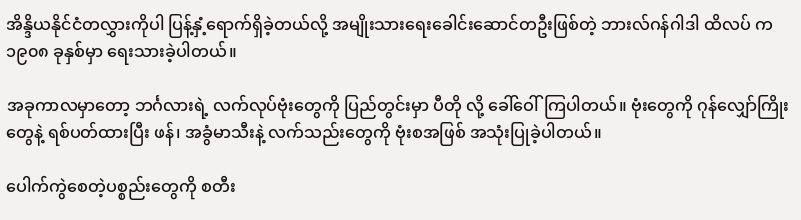အိန္ဒိယနိုင်ငံတလွှားကိုပါ ပြန့်နှံ့ရောက်ရှိခဲ့တယ်လို့ အမျိုးသားရေးခေါင်းဆောင်တဦးဖြစ်တဲ့ ဘားလ်ဂန်ဂါဒါ ထိလပ် က ၁၉၀၈ ခုနှစ်မှာ ရေးသားခဲ့ပါတယ်။

အခုကာလမှာတော့ ဘင်္ဂလားရဲ့ လက်လုပ်ဗုံးတွေကို ပြည်တွင်းမှာ ပီတို လို့ ခေါ်ဝေါ်ကြပါတယ်။ ဗုံးတွေကို ဂုန်လျှော်ကြိုးတွေနဲ့ ရစ်ပတ်ထားပြီး ဖန်၊ အခွံမာသီးနဲ့ လက်သည်းတွေကို ဗုံးစအဖြစ် အသုံးပြုခဲ့ပါတယ်။

ပေါက်ကွဲစေတဲ့ပစ္စည်းတွေကို စတီး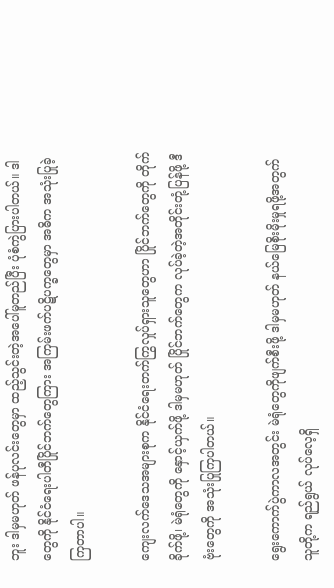ဘူး ဒါမှမဟုတ် ဖန်ပုလင်းတွေမှာ ထည့်သွင်းတဲ့အပေါ်မူတည်ပြီး ပုံစံကွဲပြားပါတယ်။ ဒါတွေကို နိုင်ငံရေးပါတီပြိုင်ဘက်တွေကြား အကြမ်းဖက်ပဋိပက္ခတွေမှာ အဓိက အသုံးပြုခဲ့ကြတာပါ။

ကျေးလက်ဒေသအများစုက နိုင်ငံရေးတက်ကြွလှုပ်ရှားသူတွေဟာ ပြိုင်ဘက်တွေကို တိုက်ခိုက်ဖို့၊ မဲရုံတွေကို နှောင့်ယှက်ဖို့ ဒါမှမဟုတ် ပြိုင်ဘက်တွေက လုပ်ခဲ့တဲ့အတိုင်းတုံ့ပြန်ဖို့ ဒီဗုံးတွေကို အသုံးပြုကြပါတယ်။

ရွေးကောက်ပွဲကာလအတွင်း မဲရုံတွေကိုဖျက်စီးဖို့ ဒါမှမဟုတ် နယ်မြေစိုးမိုးမှုရဖို့အတွက် သူတို့က ရည်ရွယ် လုပ်လေ့ရှိ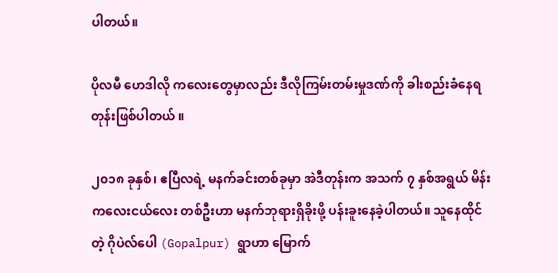ပါတယ်။

ပိုလမီ ဟေဒါလို ကလေးတွေမှာလည်း ဒီလိုကြမ်းတမ်းမှုဒဏ်ကို ခါးစည်းခံနေရတုန်းဖြစ်ပါတယ် ။

၂၀၁၈ ခုနှစ်၊ ဧပြီလရဲ့ မနက်ခင်းတစ်ခုမှာ အဲဒီတုန်းက အသက် ၇ နှစ်အရွယ် မိန်းကလေးငယ်လေး တစ်ဦးဟာ မနက်ဘုရားရှိခိုးဖို့ ပန်းခူးနေခဲ့ပါတယ်။ သူနေထိုင်တဲ့ ဂိုပဲလ်ပေါ (Gopalpur) ရွာဟာ မြောက်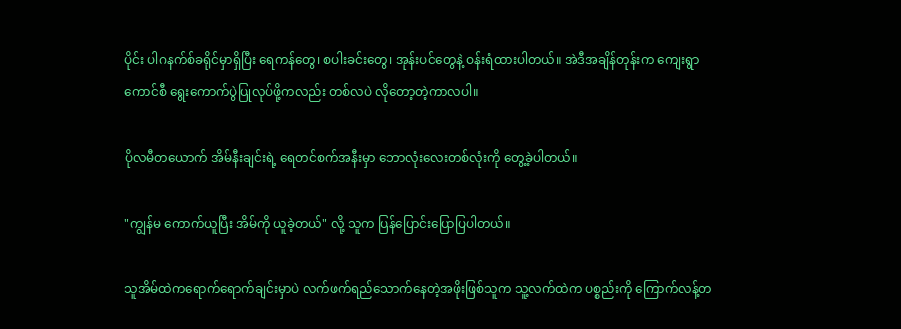ပိုင်း ပါဂနက်စ်ခရိုင်မှာရှိပြီး ရေကန်တွေ၊ စပါးခင်းတွေ၊ အုန်းပင်တွေနဲ့ ဝန်းရံထားပါတယ်။ အဲဒီအချိန်တုန်းက ကျေးရွာကောင်စီ ရွေးကောက်ပွဲပြုလုပ်ဖို့ကလည်း တစ်လပဲ လိုတော့တဲ့ကာလပါ။

ပိုလမီတယောက် အိမ်နီးချင်းရဲ့ ရေတင်စက်အနီးမှာ ဘောလုံးလေးတစ်လုံးကို တွေ့ခဲ့ပါတယ်။

"ကျွန်မ ကောက်ယူပြီး အိမ်ကို ယူခဲ့တယ်" လို့ သူက ပြန်ပြောင်းပြောပြပါတယ်။

သူအိမ်ထဲကရောက်ရောက်ချင်းမှာပဲ လက်ဖက်ရည်သောက်နေတဲ့အဖိုးဖြစ်သူက သူ့လက်ထဲက ပစ္စည်းကို ကြောက်လန့်တ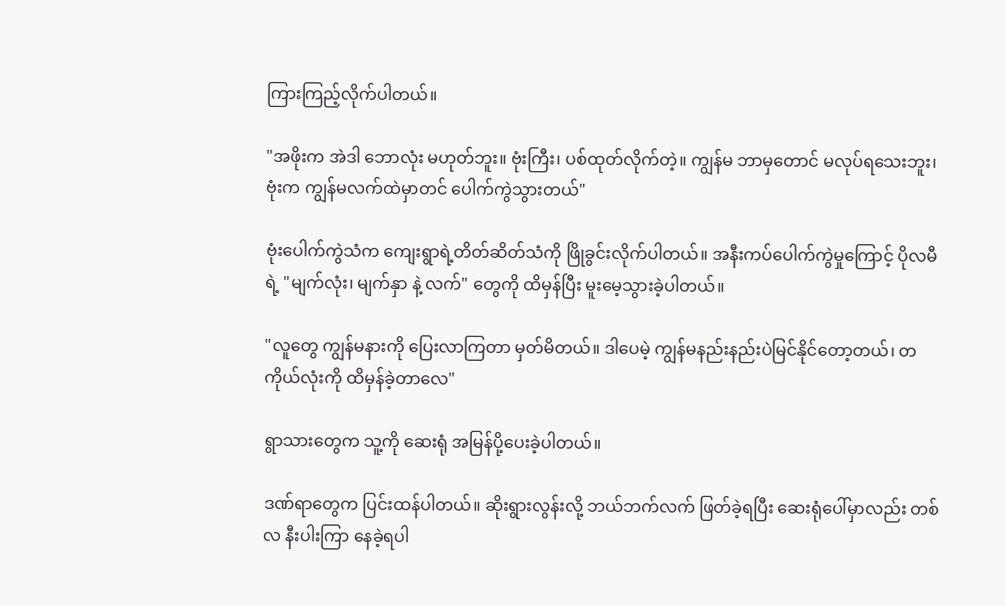ကြားကြည့်လိုက်ပါတယ်။

"အဖိုးက အဲဒါ ဘောလုံး မဟုတ်ဘူး။ ဗုံးကြီး၊ ပစ်ထုတ်လိုက်တဲ့။ ကျွန်မ ဘာမှတောင် မလုပ်ရသေးဘူး၊ ဗုံးက ကျွန်မလက်ထဲမှာတင် ပေါက်ကွဲသွားတယ်"

ဗုံးပေါက်ကွဲသံက ကျေးရွာရဲ့တိတ်ဆိတ်သံကို ဖြိုခွင်းလိုက်ပါတယ်။ အနီးကပ်ပေါက်ကွဲမှုကြောင့် ပိုလမီရဲ့ "မျက်လုံး၊ မျက်နှာ နဲ့ လက်" တွေကို ထိမှန်ပြီး မူးမေ့သွားခဲ့ပါတယ်။

"လူတွေ ကျွန်မနားကို ပြေးလာကြတာ မှတ်မိတယ်။ ဒါပေမဲ့ ကျွန်မနည်းနည်းပဲမြင်နိုင်တော့တယ်၊ တကိုယ်လုံးကို ထိမှန်ခဲ့တာလေ"

ရွာသားတွေက သူ့ကို ဆေးရုံ အမြန်ပို့ပေးခဲ့ပါတယ်။

ဒဏ်ရာတွေက ပြင်းထန်ပါတယ်။ ဆိုးရွားလွန်းလို့ ဘယ်ဘက်လက် ဖြတ်ခဲ့ရပြီး ဆေးရုံပေါ်မှာလည်း တစ်လ နီးပါးကြာ နေခဲ့ရပါ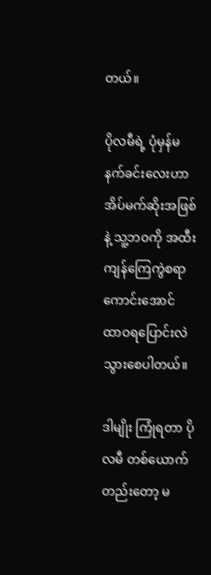တယ်။

ပိုလမီရဲ့ ပုံမှန်မနက်ခင်းလေးဟာ အိပ်မက်ဆိုးအဖြစ်နဲ့ သူ့ဘဝကို အထီးကျန်ကြေကွဲစရာကောင်းအောင် ထာဝရပြောင်းလဲသွားစေပါတယ်။

ဒါမျိုး ကြုံရတာ ပိုလမီ တစ်ယောက်တည်းတော့ မ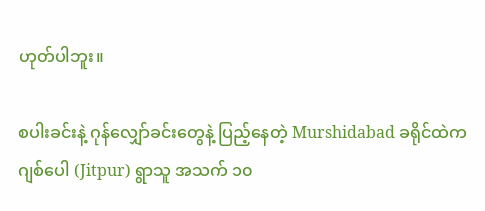ဟုတ်ပါဘူး။

စပါးခင်းနဲ့ ဂုန်လျှော်ခင်းတွေနဲ့ ပြည့်နေတဲ့ Murshidabad ခရိုင်ထဲက ဂျစ်ပေါ (Jitpur) ရွာသူ အသက် ၁၀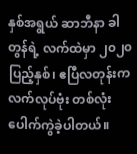နှစ်အရွယ် ဆာဘီနာ ခါတွန်ရဲ့ လက်ထဲမှာ ၂၀၂၀ ပြည့်နှစ်၊ ဧပြီလတုန်းက လက်လုပ်ဗုံး တစ်လုံး ပေါက်ကွဲခဲ့ပါတယ်။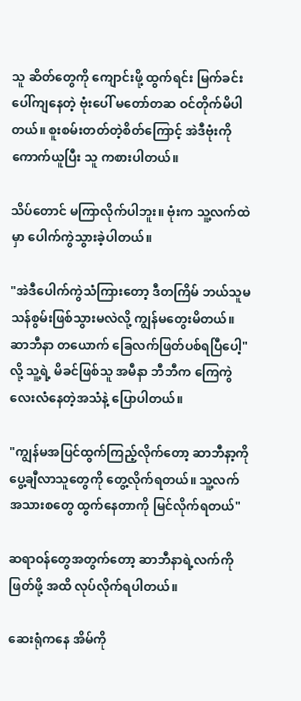သူ ဆိတ်တွေကို ကျောင်းဖို့ ထွက်ရင်း မြက်ခင်းပေါ်ကျနေတဲ့ ဗုံးပေါ် မတော်တဆ ဝင်တိုက်မိပါတယ်။ စူးစမ်းတတ်တဲ့စိတ်ကြောင့် အဲဒီဗုံးကို ကောက်ယူပြီး သူ ကစားပါတယ်။

သိပ်တောင် မကြာလိုက်ပါဘူး။ ဗုံးက သူ့လက်ထဲမှာ ပေါက်ကွဲသွားခဲ့ပါတယ်။

"အဲဒီပေါက်ကွဲသံကြားတော့ ဒီတကြိမ် ဘယ်သူမသန်စွမ်းဖြစ်သွားမလဲလို့ ကျွန်မတွေးမိတယ်။ ဆာဘီနာ တယောက် ခြေလက်ဖြတ်ပစ်ရပြီပေါ့" လို့ သူ့ရဲ့ မိခင်ဖြစ်သူ အမီနာ ဘီဘီက ကြေကွဲလေးလံနေတဲ့အသံနဲ့ ပြောပါတယ်။

"ကျွန်မအပြင်ထွက်ကြည့်လိုက်တော့ ဆာဘီနာ့ကို ပွေ့ချီလာသူတွေကို တွေ့လိုက်ရတယ်။ သူ့လက် အသားစတွေ ထွက်နေတာကို မြင်လိုက်ရတယ်"

ဆရာဝန်တွေအတွက်တော့ ဆာဘီနာရဲ့လက်ကို ဖြတ်ဖို့ အထိ လုပ်လိုက်ရပါတယ်။

ဆေးရုံကနေ အိမ်ကို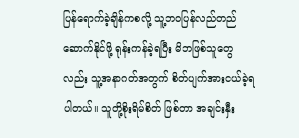ပြန်ရောက်ခဲ့ချိန်ကစလို့ သူ့ဘဝပြန်လည်တည်ဆောက်နိုင်ဖို့ ရုန်းကန်ခဲ့ရပြီး မိဘဖြစ်သူတွေလည်း သူ့အနာဂတ်အတွက် စိတ်ပျက်အားငယ်ခဲ့ရပါတယ်။ သူတို့စိုးရိမ်စိတ် ဖြစ်တာ အချင်းနှီး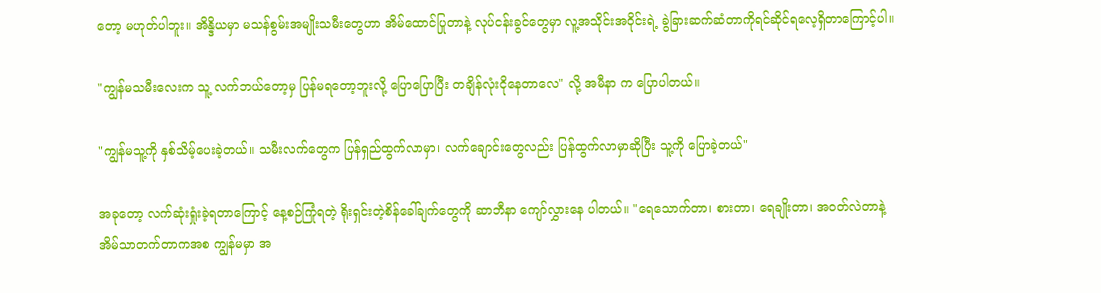တော့ မဟုတ်ပါဘူး။ အိန္ဒိယမှာ မသန်စွမ်းအမျိုးသမီးတွေဟာ အိမ်ထောင်ပြုတာနဲ့ လုပ်ငန်းခွင်တွေမှာ လူ့အသိုင်းအဝိုင်းရဲ့ ခွဲခြားဆက်ဆံတာကိုရင်ဆိုင်ရလေ့ရှိတာကြောင့်ပါ။

"ကျွန်မသမီးလေးက သူ့ လက်ဘယ်တော့မှ ပြန်မရတော့ဘူးလို့ ပြောပြောပြီး တချိန်လုံးငိုနေတာလေ" လို့ အမီနာ က ပြောပါတယ်။

"ကျွန်မသူ့ကို နှစ်သိမ့်ပေးခဲ့တယ်။ သမီးလက်တွေက ပြန်ရှည်ထွက်လာမှာ၊ လက်ချောင်းတွေလည်း ပြန်ထွက်လာမှာဆိုပြီး သူ့ကို ပြောခဲ့တယ်"

အခုတော့ လက်ဆုံးရှုံးခဲ့ရတာကြောင့် နေ့စဉ်ကြုံရတဲ့ ရိုးရှင်းတဲ့စိန်ခေါ်ချက်တွေကို ဆာဘီနာ ကျော်လွှားနေ ပါတယ်။ "ရေသောက်တာ၊ စားတာ၊ ရေချိုးတာ၊ အဝတ်လဲတာနဲ့ အိမ်သာတက်တာကအစ ကျွန်မမှာ အ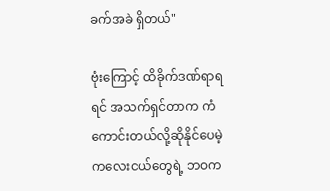ခက်အခဲ ရှိတယ်"

ဗုံးကြောင့် ထိခိုက်ဒဏ်ရာရရင် အသက်ရှင်တာက ကံကောင်းတယ်လို့ဆိုနိုင်ပေမဲ့ ကလေးငယ်တွေရဲ့ ဘဝက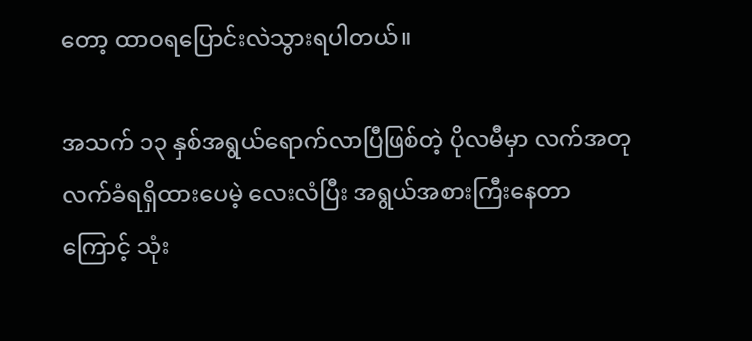တော့ ထာဝရပြောင်းလဲသွားရပါတယ်။

အသက် ၁၃ နှစ်အရွယ်ရောက်လာပြီဖြစ်တဲ့ ပိုလမီမှာ လက်အတု လက်ခံရရှိထားပေမဲ့ လေးလံပြီး အရွယ်အစားကြီးနေတာကြောင့် သုံး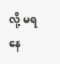လို့ မရနေ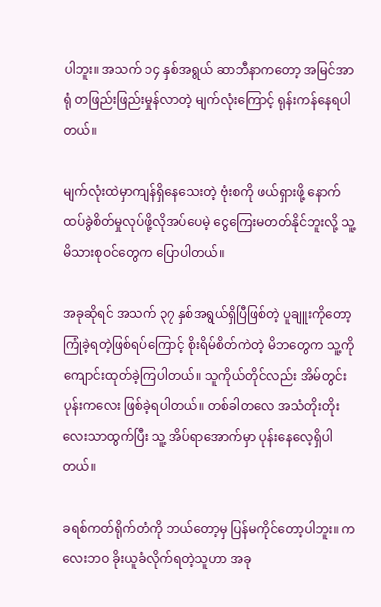ပါဘူး။ အသက် ၁၄ နှစ်အရွယ် ဆာဘီနာကတော့ အမြင်အာရုံ တဖြည်းဖြည်းမှုန်လာတဲ့ မျက်လုံးကြောင့် ရုန်းကန်နေရပါတယ်။

မျက်လုံးထဲမှာကျန်ရှိနေသေးတဲ့ ဗုံးစကို ဖယ်ရှားဖို့ နောက်ထပ်ခွဲစိတ်မှုလုပ်ဖို့လိုအပ်ပေမဲ့ ငွေကြေးမတတ်နိုင်ဘူးလို့ သူ့မိသားစုဝင်‌တွေက ပြောပါတယ်။

အခုဆိုရင် အသက် ၃၇ နှစ်အရွယ်ရှိပြီဖြစ်တဲ့ ပူချူးကိုတော့ ကြုံခဲ့ရတဲ့ဖြစ်ရပ်ကြောင့် စိုးရိမ်စိတ်ကဲတဲ့ မိဘတွေက သူ့ကို ကျောင်းထုတ်ခဲ့ကြပါတယ်။ သူကိုယ်တိုင်လည်း အိမ်တွင်းပုန်းကလေး ဖြစ်ခဲ့ရပါတယ်။ တစ်ခါတလေ အသံတိုးတိုးလေးသာထွက်ပြီး သူ့ အိပ်ရာအောက်မှာ ပုန်းနေလေ့ရှိပါတယ်။

ခရစ်ကတ်ရိုက်တံကို ဘယ်တော့မှ ပြန်မကိုင်တော့ပါဘူး။ ကလေးဘဝ ခိုးယူခံလိုက်ရတဲ့သူဟာ အခု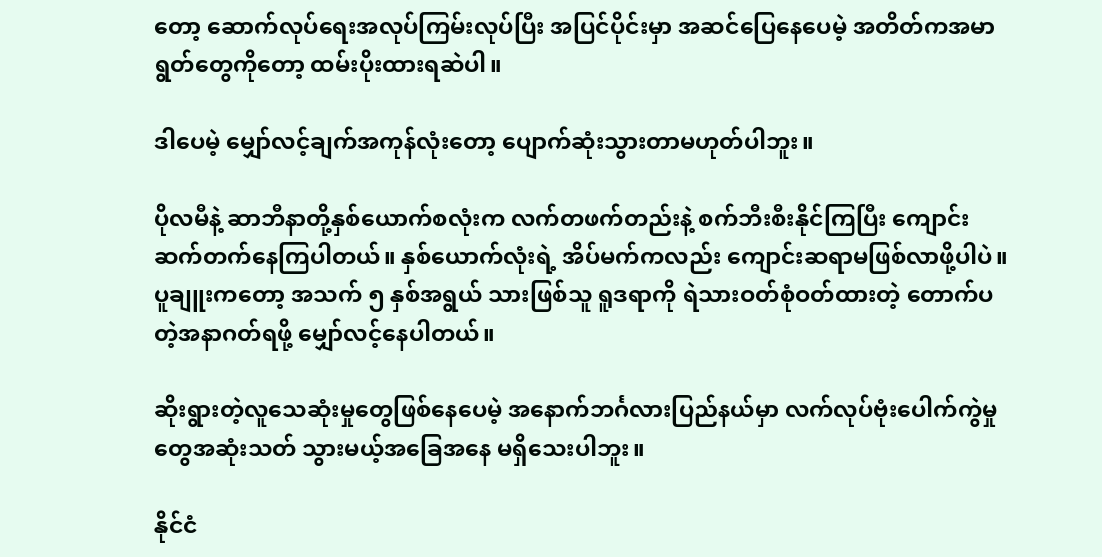တော့ ဆောက်လုပ်ရေးအလုပ်ကြမ်းလုပ်ပြီး အပြင်ပိုင်းမှာ အဆင်ပြေနေပေမဲ့ အတိတ်ကအမာရွတ်တွေကိုတော့ ထမ်းပိုးထားရဆဲပါ။

ဒါပေမဲ့ မျှော်လင့်ချက်အကုန်လုံးတော့ ပျောက်ဆုံးသွားတာမဟုတ်ပါဘူး။

ပိုလမီနဲ့ ဆာဘီနာတို့နှစ်ယောက်စလုံးက လက်တဖက်တည်းနဲ့ စက်ဘီးစီးနိုင်ကြပြီး ကျောင်းဆက်တက်နေကြပါတယ်။ နှစ်ယောက်လုံးရဲ့ အိပ်မက်ကလည်း ကျောင်းဆရာမဖြစ်လာဖို့ပါပဲ။ ပူချူးကတော့ အသက် ၅ နှစ်အရွယ် သားဖြစ်သူ ရူဒရာကို ရဲသားဝတ်စုံဝတ်ထားတဲ့ တောက်ပတဲ့အနာဂတ်ရဖို့ မျှော်လင့်နေပါတယ်။

ဆိုးရွားတဲ့လူသေဆုံးမှုတွေဖြစ်နေပေမဲ့ အနောက်ဘင်္ဂလားပြည်နယ်မှာ လက်လုပ်ဗုံးပေါက်ကွဲမှုတွေအဆုံးသတ် သွားမယ့်အခြေအနေ မရှိသေးပါဘူး။

နိုင်ငံ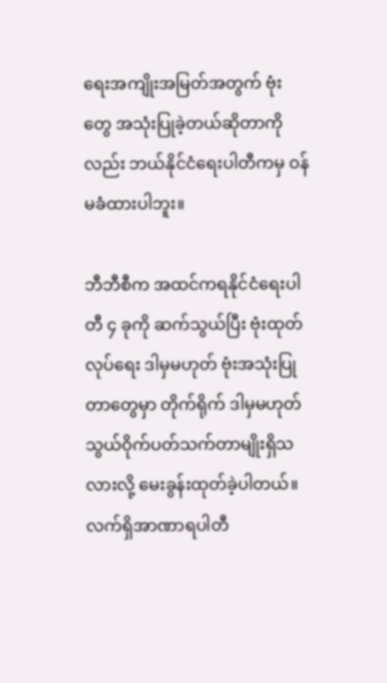ရေးအကျိုးအမြတ်အတွက် ဗုံးတွေ အသုံးပြုခဲ့တယ်ဆိုတာကိုလည်း ဘယ်နိုင်ငံရေးပါတီကမှ ဝန်မခံထားပါဘူး။

ဘီဘီစီက အထင်ကရနိုင်ငံရေးပါတီ ၄ ခုကို ဆက်သွယ်ပြီး ဗုံးထုတ်လုပ်ရေး ဒါမှမဟုတ် ဗုံးအသုံးပြုတာတွေမှာ တိုက်ရိုက် ဒါမှမဟုတ် သွယ်ဝိုက်ပတ်သက်တာမျိုးရှိသလားလို့ မေးခွန်းထုတ်ခဲ့ပါတယ်။ လက်ရှိအာဏာရပါတီ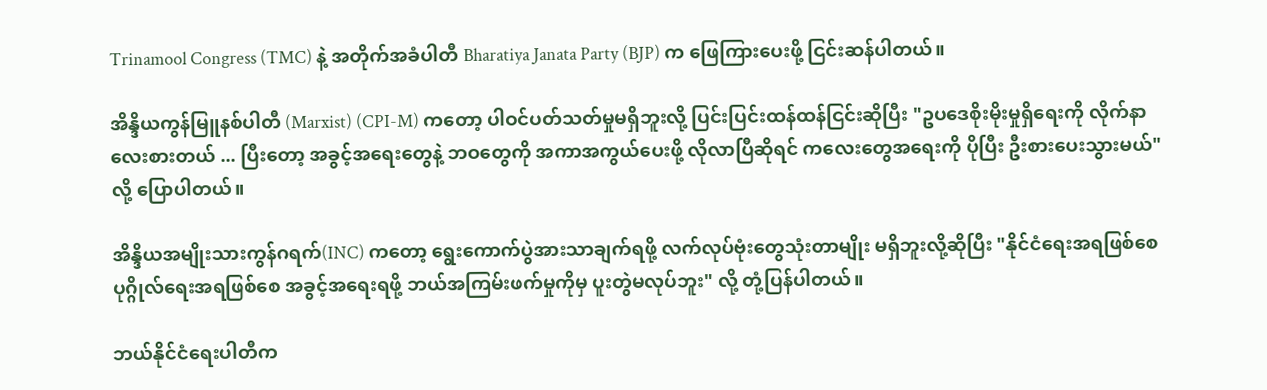Trinamool Congress (TMC) နဲ့ အတိုက်အခံပါတီ Bharatiya Janata Party (BJP) က ဖြေကြားပေးဖို့ ငြင်းဆန်ပါတယ်။

အိန္ဒိယကွန်မြူနစ်ပါတီ (Marxist) (CPI-M) ကတော့ ပါဝင်ပတ်သတ်မှုမရှိဘူးလို့ ပြင်းပြင်းထန်ထန်ငြင်းဆိုပြီး "ဥပဒေစိုးမိုးမှုရှိရေးကို လိုက်နာလေးစားတယ် ... ပြီးတော့ အခွင့်အရေးတွေနဲ့ ဘဝတွေကို အကာအကွယ်ပေးဖို့ လိုလာပြီဆိုရင် ကလေးတွေအရေးကို ပိုပြီး ဦးစားပေးသွားမယ်" လို့ ပြောပါတယ်။

အိန္ဒိယအမျိုးသားကွန်ဂရက်(INC) ကတော့ ရွေးကောက်ပွဲအားသာချက်ရဖို့ လက်လုပ်ဗုံးတွေသုံးတာမျိုး မရှိဘူးလို့ဆိုပြီး "နိုင်ငံရေးအရဖြစ်စေ ပုဂ္ဂိုလ်ရေးအရဖြစ်စေ အခွင့်အရေးရဖို့ ဘယ်အကြမ်းဖက်မှုကိုမှ ပူးတွဲမလုပ်ဘူး" လို့ တုံ့ပြန်ပါတယ်။

ဘယ်နိုင်ငံရေးပါတီက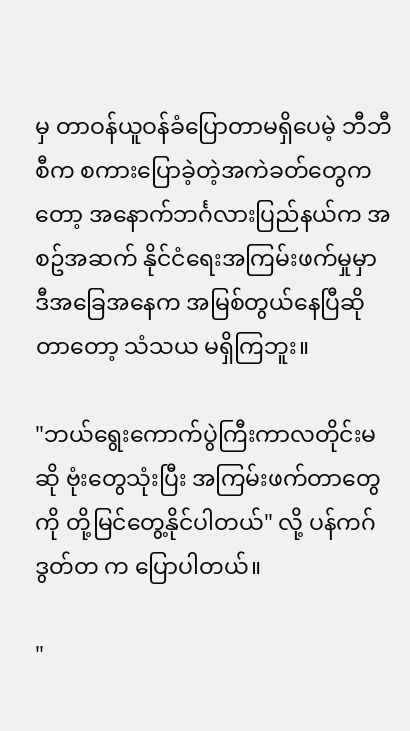မှ တာဝန်ယူဝန်ခံပြောတာမရှိပေမဲ့ ဘီဘီစီက စကားပြောခဲ့တဲ့အကဲခတ်တွေကတော့ အနောက်ဘင်္ဂလားပြည်နယ်က အစဥ်အဆက် နိုင်ငံရေးအကြမ်းဖက်မှုမှာ ဒီအခြေအနေက အမြစ်တွယ်နေပြီဆိုတာတော့ သံသယ မရှိကြဘူး။

"ဘယ်ရွေးကောက်ပွဲကြီးကာလတိုင်းမဆို ဗုံးတွေသုံးပြီး အကြမ်းဖက်တာတွေကို တို့မြင်တွေ့နိုင်ပါတယ်" လို့ ပန်ကဂ် ဒွတ်တ က ပြောပါတယ်။

"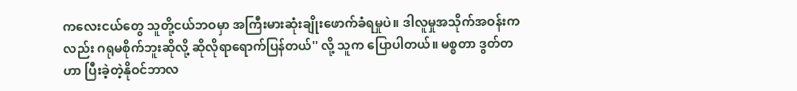ကလေးငယ်တွေ သူတို့ငယ်ဘဝမှာ အကြီးမားဆုံးချိုးဖောက်ခံရမှုပဲ။ ဒါလူမှုအသိုက်အဝန်းကလည်း ဂရုမစိုက်ဘူးဆိုလို့ ဆိုလိုရာရောက်ပြန်တယ်'' လို့ သူက ပြောပါတယ်။ မစ္စတာ ဒွတ်တဟာ ပြီးခဲ့တဲ့နိုဝင်ဘာလ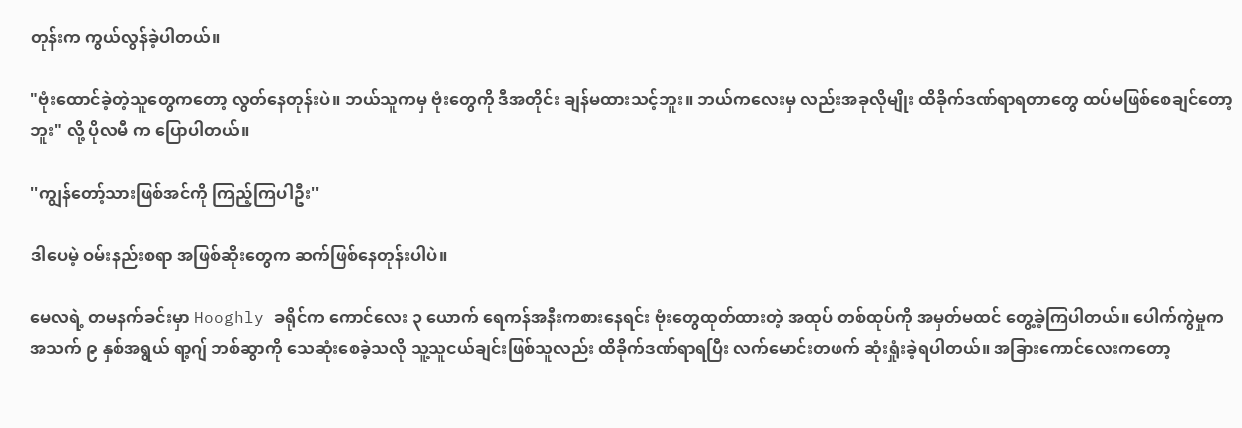တုန်းက ကွယ်လွန်ခဲ့ပါတယ်။

"ဗုံး‌ထောင်ခဲ့တဲ့သူတွေကတော့ လွတ်နေတုန်းပဲ။ ဘယ်သူကမှ ဗုံးတွေကို ဒီအတိုင်း ချန်မထားသင့်ဘူး။ ဘယ်ကလေးမှ လည်းအခုလိုမျိုး ထိခိုက်ဒဏ်ရာရတာတွေ ထပ်မဖြစ်စေချင်တော့ဘူး" လို့ ပိုလမီ က ပြောပါတယ်။

''ကျွန်တော့်သားဖြစ်အင်ကို ကြည့်ကြပါဦး''

ဒါပေမဲ့ ဝမ်းနည်းစရာ အဖြစ်ဆိုးတွေက ဆက်ဖြစ်နေတုန်းပါပဲ။

မေလရဲ့ တမနက်ခင်းမှာ Hooghly ခရိုင်က ကောင်လေး ၃ ယောက် ရေကန်အနီးကစားနေရင်း ဗုံးတွေထုတ်ထားတဲ့ အထုပ် တစ်ထုပ်ကို အမှတ်မထင် တွေ့ခဲ့ကြပါတယ်။ ပေါက်ကွဲမှုက အသက် ၉ နှစ်အရွယ် ရာ့ဂျ် ဘစ်ဆွာကို သေဆုံးစေခဲ့သလို သူ့သူငယ်ချင်းဖြစ်သူလည်း ထိခိုက်ဒဏ်ရာရပြီး လက်မောင်းတဖက် ဆုံးရှုံးခဲ့ရပါတယ်။ အခြားကောင်လေးကတော့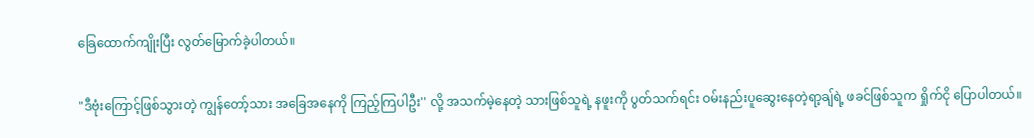ခြေထောက်ကျိုးပြီး လွတ်မြောက်ခဲ့ပါတယ်။

"ဒီဗုံးကြောင့်ဖြစ်သွားတဲ့ ကျွန်တော့်သား အခြေအနေကို ကြည့်ကြပါဦး'' လို့ အသက်မဲ့နေတဲ့ သားဖြစ်သူရဲ့ နဖူးကို ပွတ်သက်ရင်း ဝမ်းနည်းပူဆွေးနေတဲ့ရာ့ချ်ရဲ့ ဖခင်ဖြစ်သူက ရှိုက်ငို ပြောပါတယ်။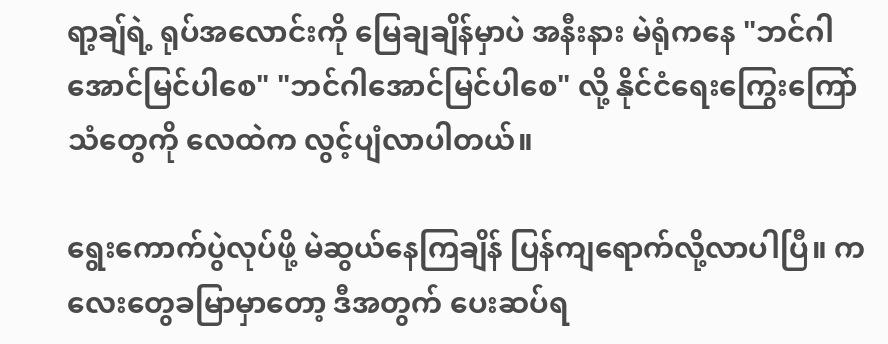ရာ့ချ်ရဲ့ ရုပ်အလောင်းကို မြေချချိန်မှာပဲ အနီးနား မဲရုံကနေ "ဘင်ဂါအောင်မြင်ပါစေ" "ဘင်ဂါအောင်မြင်ပါစေ" လို့ နိုင်ငံရေးကြွေးကြော်သံတွေကို လေထဲက လွင့်ပျံလာပါတယ်။

ရွေးကောက်ပွဲလုပ်ဖို့ မဲဆွယ်နေကြချိန် ပြန်ကျရောက်လို့လာပါပြီ။ ကလေးတွေခမြာမှာတော့ ဒီအတွက် ပေးဆပ်ရ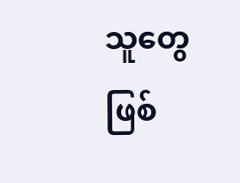သူတွေ ဖြစ်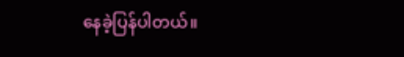နေခဲ့ပြန်ပါတယ်။